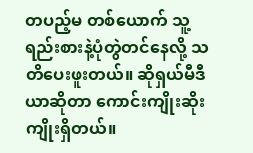တပည့်မ တစ်ယောက် သူ့ရည်းစားနဲ့ပုံတွဲတင်နေလို့ သတိပေးဖူးတယ်။ ဆိုရှယ်မီဒီယာဆိုတာ ကောင်းကျိုးဆိုးကျိုးရှိတယ်။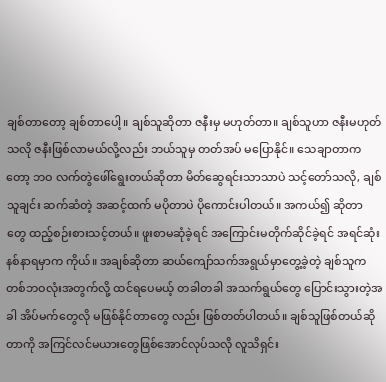ချစ်တာတော့ ချစ်တာပေါ့။ ချစ်သူဆိုတာ ဇနီးမှ မဟုတ်တာ။ ချစ်သူဟာ ဇနီးမဟုတ်သလို ဇနီးဖြစ်လာမယ်လို့လည်း ဘယ်သူမှ တတ်အပ် မပြောနိုင်။ သေချာတာကတော့ ဘဝ လက်တွဲဖေါ်ရွေးတယ်ဆိုတာ မိတ်ဆွေရင်းသာသာပဲ သင့်တော်သလို, ချစ်သူချင်း ဆက်ဆံတဲ့ အဆင့်ထက် မပိုတာပဲ ပိုကောင်းပါတယ်။ အကယ်၍ ဆိုတာ တွေ ထည့်စဉ်းစားသင့်တယ်။ ဖူးစာမဆုံခဲ့ရင် အကြောင်းမတိုက်ဆိုင်ခဲ့ရင် အရင်ဆုံးနစ်နာရမှာက ကိုယ်။ အချစ်ဆိုတာ ဆယ်ကျော်သက်အရွယ်မှာတွေ့ခဲ့တဲ့ ချစ်သူက တစ်ဘဝလုံးအတွက်လို့ ထင်ရပေမယ့် တခါတခါ အသက်ရွယ်တွေ ပြောင်းသွားတဲ့အခါ အိပ်မက်တွေလို မဖြစ်နိုင်တာတွေ လည်း ဖြစ်တတ်ပါတယ်။ ချစ်သူဖြစ်တယ်ဆိုတာကို အကြင်လင်မယားတွေဖြစ်အောင်လုပ်သလို လူသိရှင်း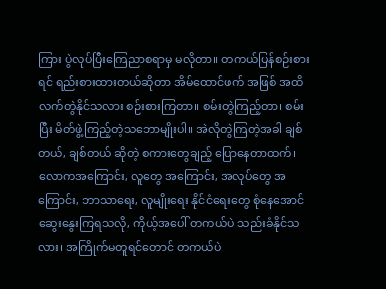ကြား ပွဲလုပ်ပြီးကြေညာစရာမှ မလိုတာ။ တကယ်ပြန်စဉ်းစားရင် ရည်းစားထားတယ်ဆိုတာ အိမ်ထောင်ဖက် အဖြစ် အထိ လက်တွဲနိုင်သလား စဉ်းစားကြတာ။ စမ်းတွဲကြည့်တာ၊ စမ်းပြီး မိတ်ဖွဲ့ကြည့်တဲ့သဘောမျိုးပါ။ အဲလိုတွဲကြတဲ့အခါ ချစ်တယ်, ချစ်တယ် ဆိုတဲ့ စကားတွေချည့် ပြောနေတာထက်၊ လောကအကြောင်း, လူတွေ အကြောင်း, အလုပ်တွေ အကြောင်း, ဘာသာရေး, လူမျိုးရေး နိုင်ငံရေးတွေ စုံနေအောင် ဆွေးနွေးကြရသလို, ကိုယ့်အပေါ် တကယ်ပဲ သည်းခံနိုင်သလား၊ အကြိုက်မတူရင်တောင် တကယ်ပဲ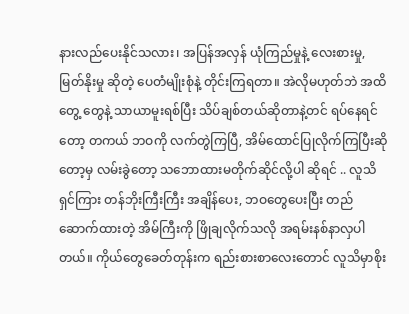နားလည်ပေးနိုင်သလား၊ အပြန်အလှန် ယုံကြည်မှုနဲ့ လေးစားမှု, မြတ်နိုးမှု ဆိုတဲ့ ပေတံမျိုးစုံနဲ့ တိုင်းကြရတာ။ အဲလိုမဟုတ်ဘဲ အထိတွေ့ တွေနဲ့ သာယာမူးရစ်ပြီး သိပ်ချစ်တယ်ဆိုတာနဲ့တင် ရပ်နေရင်တော့ တကယ် ဘဝကို လက်တွဲကြပြီ, အိမ်ထောင်ပြုလိုက်ကြပြီးဆိုတော့မှ လမ်းခွဲတော့ သဘောထားမတိုက်ဆိုင်လို့ပါ ဆိုရင် .. လူသိရှင်ကြား တန်ဘိုးကြီးကြီး အချိန်ပေး, ဘဝတွေပေးပြီး တည်ဆောက်ထားတဲ့ အိမ်ကြီးကို ဖြိုချလိုက်သလို အရမ်းနစ်နာလှပါတယ်။ ကိုယ်တွေခေတ်တုန်းက ရည်းစားစာလေးတောင် လူသိမှာစိုး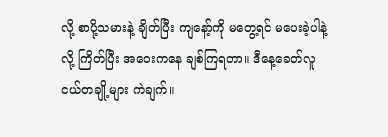လို့ စာပို့သမားနဲ့ ချိတ်ပြီး ကျနော့်ကို မတွေ့ရင် မပေးခဲ့ပါနဲ့လို့ ကြိတ်ပြီး အဝေးကနေ ချစ်ကြရတာ။ ဒီနေ့ခေတ်လူငယ်တချို့များ ကဲချက်။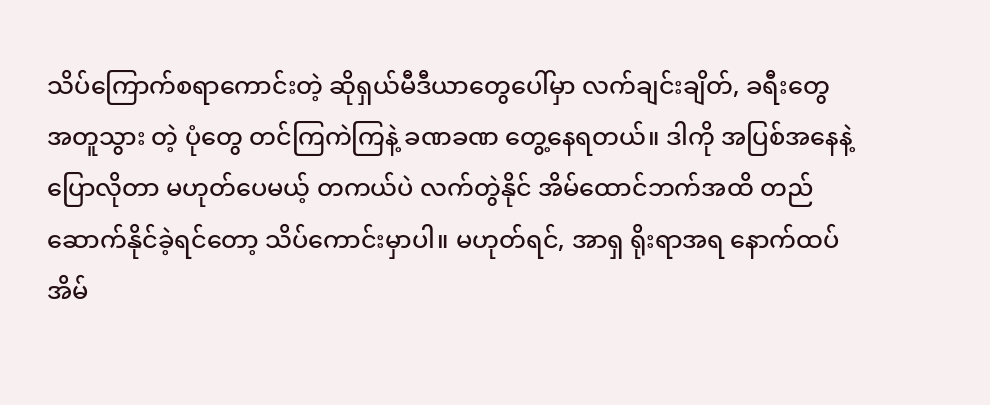သိပ်ကြောက်စရာကောင်းတဲ့ ဆိုရှယ်မီဒီယာတွေပေါ်မှာ လက်ချင်းချိတ်, ခရီးတွေအတူသွား တဲ့ ပုံတွေ တင်ကြကဲကြနဲ့ ခဏခဏ တွေ့နေရတယ်။ ဒါကို အပြစ်အနေနဲ့ ပြောလိုတာ မဟုတ်ပေမယ့် တကယ်ပဲ လက်တွဲနိုင် အိမ်ထောင်ဘက်အထိ တည်ဆောက်နိုင်ခဲ့ရင်တော့ သိပ်ကောင်းမှာပါ။ မဟုတ်ရင်, အာရှ ရိုးရာအရ နောက်ထပ် အိမ်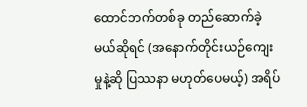ထောင်ဘက်တစ်ခု တည်ဆောက်ခဲ့မယ်ဆိုရင် (အနောက်တိုင်းယဉ်ကျေးမှုနဲ့ဆို ပြဿနာ မဟုတ်ပေမယ့်) အရိပ်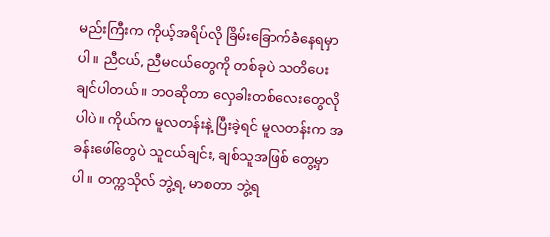မည်းကြီးက ကိုယ့်အရိပ်လို ခြိမ်းခြောက်ခံဲနေရမှာပါ။ ညီငယ်, ညီမငယ်တွေကို တစ်ခုပဲ သတိပေးချင်ပါတယ်။ ဘဝဆိုတာ လှေခါးတစ်လေးတွေလိုပါပဲ။ ကိုယ်က မူလတန်းနဲ့ ပြီးခဲ့ရင် မူလတန်းက အခန်းဖေါ်တွေပဲ သူငယ်ချင်း, ချစ်သူအဖြစ် တွေ့မှာပါ။ တက္ကသိုလ် ဘွဲ့ရ, မာစတာ ဘွဲ့ရ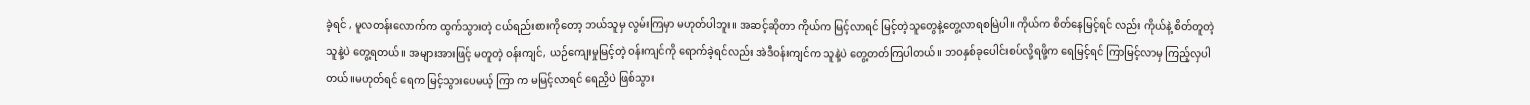ခဲ့ရင် , မူလတန်းလောက်က ထွက်သွားတဲ့ ငယ်ရည်းစားကိုတော့ ဘယ်သူမှ လွမ်းကြမှာ မဟုတ်ပါဘူး။ အဆင့်ဆိုတာ ကိုယ်က မြင့်လာရင် မြင့်တဲ့သူတွေနဲ့တွေ့လာရစမြဲပါ။ ကိုယ်က စိတ်နေမြင့်ရင် လည်း ကိုယ်နဲ့ စိတ်တူတဲ့ သူနဲ့ပဲ တွေ့ရတယ်။ အများအားဖြင့် မတူတဲ့ ဝန်းကျင်, ယဉ်ကျေးမှုမြင့်တဲ့ ဝန်းကျင်ကို ရောက်ခဲ့ရင်လည်း အဲဒီဝန်းကျင်က သူနဲ့ပဲ တွေ့တတ်ကြပါတယ်။ ဘဝနှစ်ခုပေါင်းစပ်လို့ရဖို့က ရေမြင့်ရင် ကြာမြင့်လာမှ ကြည့်လှပါတယ်။မဟုတ်ရင် ရေက မြင့်သွားပေမယ့် ကြာ က မမြင့်လာရင် ရေညှိပဲ ဖြစ်သွား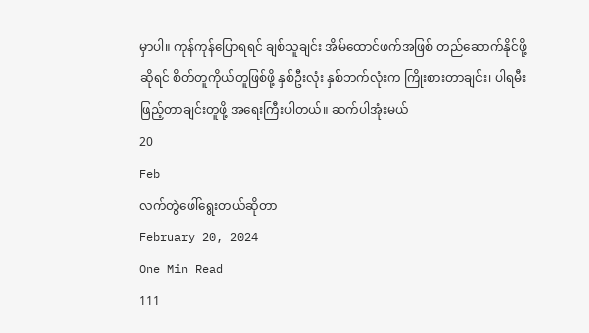မှာပါ။ ကုန်ကုန်ပြောရရင် ချစ်သူချင်း အိမ်ထောင်ဖက်အဖြစ် တည်ဆောက်နိုင်ဖို့ဆိုရင် စိတ်တူကိုယ်တူဖြစ်ဖို့ နှစ်ဦးလုံး နှစ်ဘက်လုံးက ကြိုးစားတာချင်း၊ ပါရမီးဖြည့်တာချင်းတူဖို့ အရေးကြီးပါတယ်။ ဆက်ပါအုံးမယ်
20
Feb
လက်တွဲဖေါ်ရွေးတယ်ဆိုတာ
February 20, 2024
One Min Read
111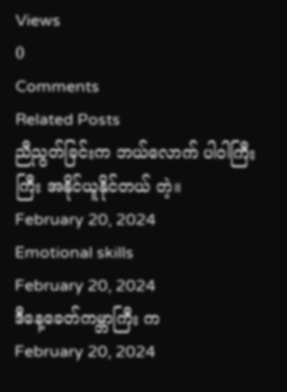Views
0
Comments
Related Posts
ညီညွတ်ခြင်းက ဘယ်လောက် ပါဝါကြီးကြီး အနိုင်ယူနိုင်တယ် တဲ့။
February 20, 2024
Emotional skills
February 20, 2024
ဒီနေ့ခေတ်ကမ္ဘာကြီး က
February 20, 2024